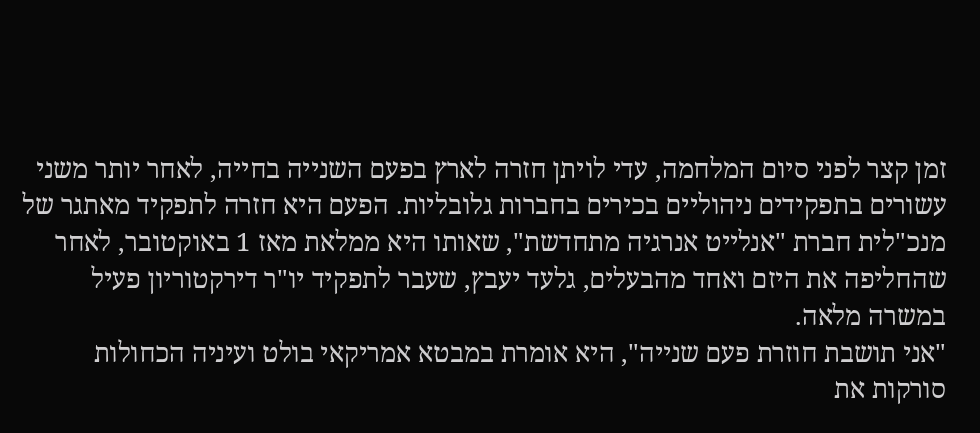זמן קצר לפני סיום המלחמה, עדי לויתן חזרה לארץ בפעם השנייה בחייה, לאחר יותר משני עשורים בתפקידים ניהוליים בכירים בחברות גלובליות. הפעם היא חזרה לתפקיד מאתגר של מנכ"לית חברת "אנלייט אנרגיה מתחדשת", שאותו היא ממלאת מאז 1 באוקטובר, לאחר שהחליפה את היזם ואחד מהבעלים, גלעד יעבץ, שעבר לתפקיד יו"ר דירקטוריון פעיל במשרה מלאה.
"אני תושבת חוזרת פעם שנייה", היא אומרת במבטא אמריקאי בולט ועיניה הכחולות סורקות את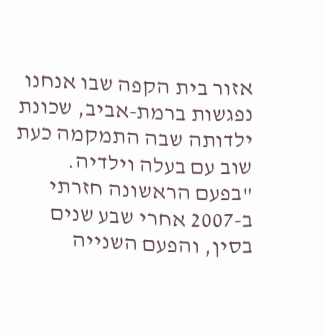אזור בית הקפה שבו אנחנו נפגשות ברמת-אביב, שכונת ילדותה שבה התמקמה כעת שוב עם בעלה וילדיה.
"בפעם הראשונה חזרתי ב-2007 אחרי שבע שנים בסין, והפעם השנייה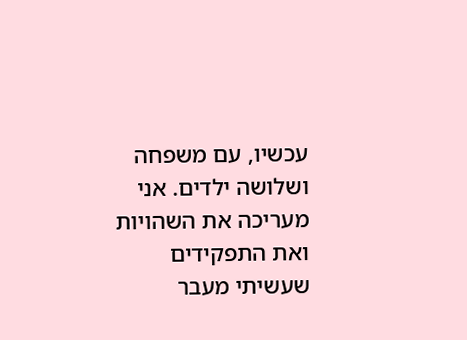עכשיו, עם משפחה ושלושה ילדים. אני מעריכה את השהויות ואת התפקידים שעשיתי מעבר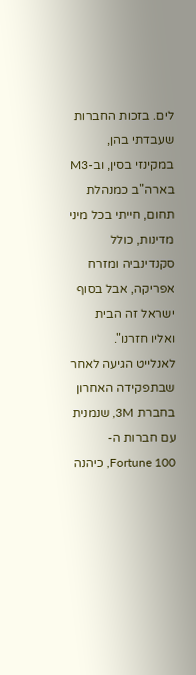לים. בזכות החברות שעבדתי בהן, במקינזי בסין, וב-M3 בארה"ב כמנהלת תחום, חייתי בכל מיני מדינות, כולל סקנדינביה ומזרח אפריקה, אבל בסוף ישראל זה הבית ואליו חזרנו".
לאנלייט הגיעה לאחר שבתפקידה האחרון בחברת 3M, שנמנית עם חברות ה-Fortune 100, כיהנה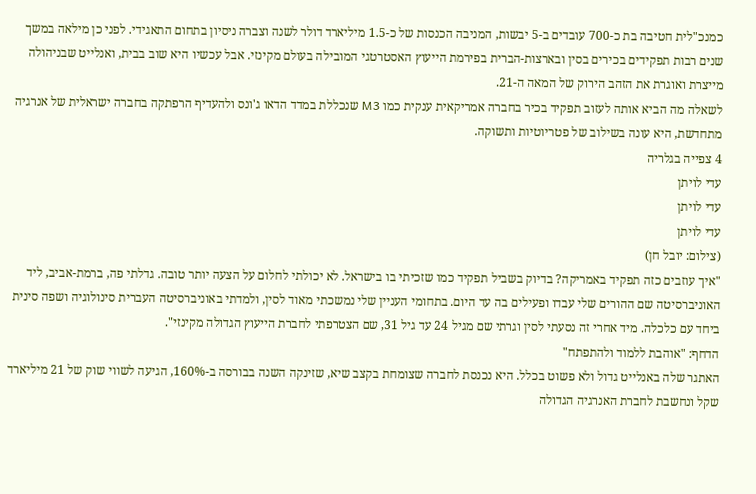כמנכ"לית חטיבה בת כ-700 עובדים ב-5 יבשות, המניבה הכנסות של כ-1.5 מיליארד דולר לשנה וצברה ניסיון בתחום התאגידי. לפני כן מילאה במשך שנים רבות תפקידים בכירים בסין ובארצות-הברית בפירמת הייעוץ האסטרטגי המובילה בעולם מקינזי. אבל עכשיו היא שוב בבית, ואנלייט שבניהולה מייצרת ואוגרת את הזהב הירוק של המאה ה-21.
לשאלה מה הביא אותה לעזוב תפקיד בכיר בחברה אמריקאית ענקית כמו M3 שנכללת במדד הדאו ג'ונס ולהעדיף הרפתקה בחברה ישראלית של אנרגיה מתחדשת, היא עונה בשילוב של פטריוטיות ותשוקה.
4 צפייה בגלריה
עדי לויתן
עדי לויתן
עדי לויתן
(צילום: יובל חן)
"איך עוזבים כזה תפקיד באמריקה? בדיוק בשביל תפקיד כמו שזכיתי בו בישראל. לא יכולתי לחלום על הצעה יותר טובה. גדלתי פה, ברמת-אביב, ליד האוניברסיטה שם ההורים שלי עבדו ופעילים בה עד היום. בתחומי העניין שלי נמשכתי מאוד לסין, ולמדתי באוניברסיטה העברית סינולוגיה ושפה סינית ביחד עם כלכלה. מיד אחרי זה נסעתי לסין וגרתי שם מגיל 24 עד גיל 31, שם הצטרפתי לחברת הייעוץ הגדולה מקינזי".
הדחף: "אוהבת ללמוד ולהתפתח"
האתגר שלה באנלייט גדול ולא פשוט בכלל. היא נכנסת לחברה שצומחת בקצב שיא, שזינקה השנה בבורסה ב-160%, הגיעה לשווי שוק של 21 מיליארד שקל ונחשבת לחברת האנרגיה הגדולה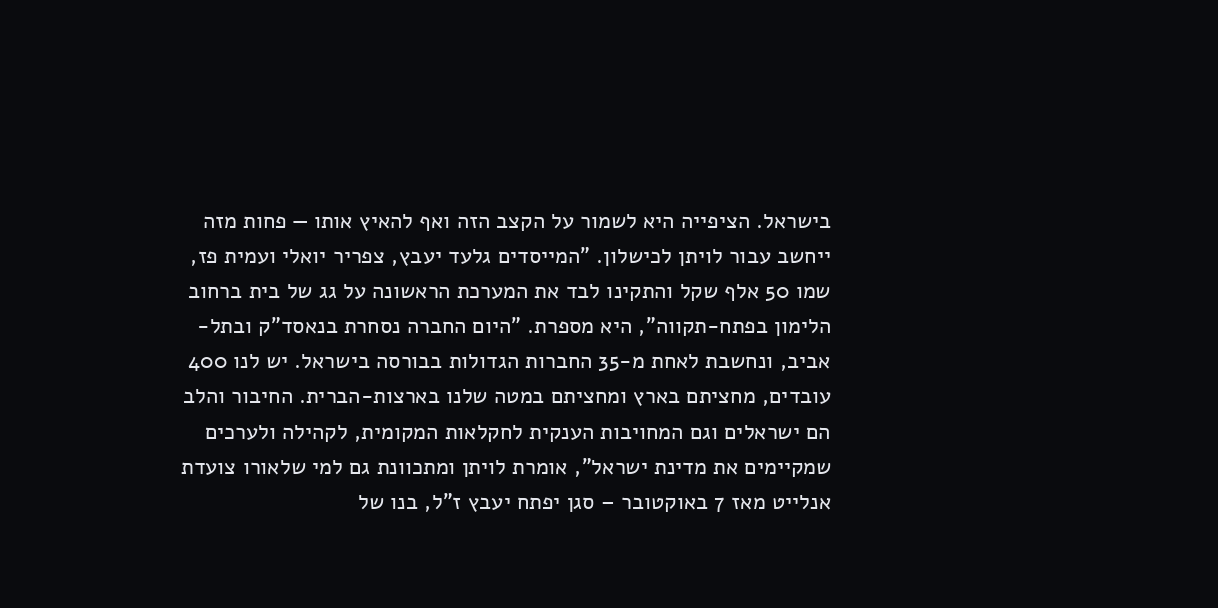בישראל. הציפייה היא לשמור על הקצב הזה ואף להאיץ אותו — פחות מזה ייחשב עבור לויתן לכישלון. "המייסדים גלעד יעבץ, צפריר יואלי ועמית פז, שמו 50 אלף שקל והתקינו לבד את המערכת הראשונה על גג של בית ברחוב הלימון בפתח-תקווה", היא מספרת. "היום החברה נסחרת בנאסד"ק ובתל-אביב, ונחשבת לאחת מ-35 החברות הגדולות בבורסה בישראל. יש לנו 400 עובדים, מחציתם בארץ ומחציתם במטה שלנו בארצות-הברית. החיבור והלב הם ישראלים וגם המחויבות הענקית לחקלאות המקומית, לקהילה ולערכים שמקיימים את מדינת ישראל", אומרת לויתן ומתכוונת גם למי שלאורו צועדת אנלייט מאז 7 באוקטובר – סגן יפתח יעבץ ז"ל, בנו של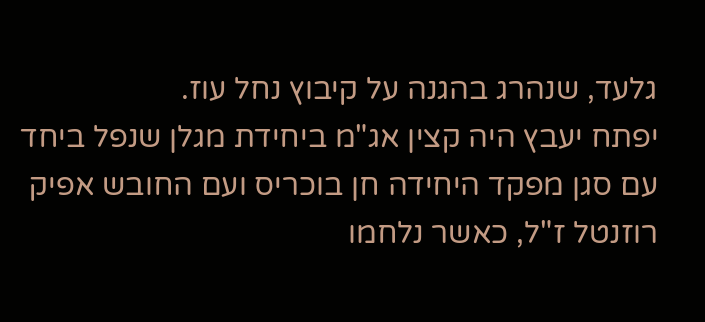גלעד, שנהרג בהגנה על קיבוץ נחל עוז.
יפתח יעבץ היה קצין אג"מ ביחידת מגלן שנפל ביחד עם סגן מפקד היחידה חן בוכריס ועם החובש אפיק רוזנטל ז"ל, כאשר נלחמו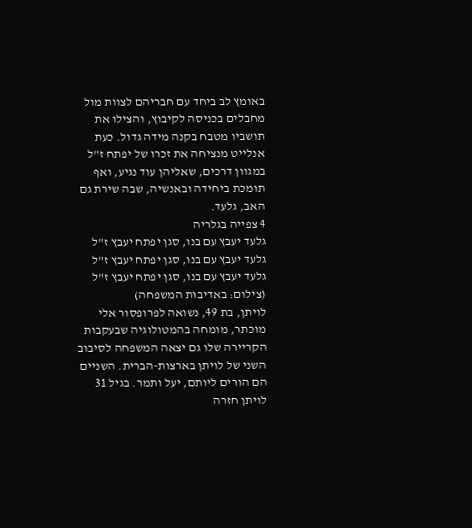באומץ לב ביחד עם חבריהם לצוות מול מחבלים בכניסה לקיבוץ, והצילו את תושביו מטבח בקנה מידה גדול. כעת אנלייט מנציחה את זכרו של יפתח ז"ל במגוון דרכים, שאליהן עוד נגיע, ואף תומכת ביחידה ובאנשיה, שבה שירת גם האב, גלעד.
4 צפייה בגלריה
גלעד יעבץ עם בנו, סגן יפתח יעבץ ז"ל
גלעד יעבץ עם בנו, סגן יפתח יעבץ ז"ל
גלעד יעבץ עם בנו, סגן יפתח יעבץ ז"ל
(צילום: באדיבות המשפחה)
לויתן, בת 49, נשואה לפרופסור אלי מוכתר, מומחה בהמטולוגיה שבעקבות הקריירה שלו גם יצאה המשפחה לסיבוב השני של לויתן בארצות-הברית. השניים הם הורים ליותם, יעל ותמר. בגיל 31 לויתן חזרה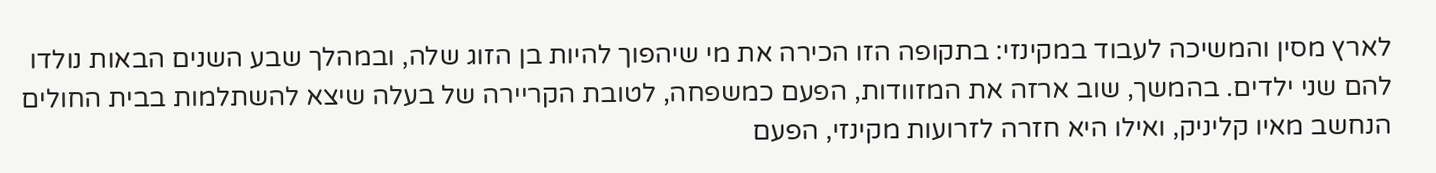לארץ מסין והמשיכה לעבוד במקינזי: בתקופה הזו הכירה את מי שיהפוך להיות בן הזוג שלה, ובמהלך שבע השנים הבאות נולדו להם שני ילדים. בהמשך, שוב ארזה את המזוודות, הפעם כמשפחה, לטובת הקריירה של בעלה שיצא להשתלמות בבית החולים הנחשב מאיו קליניק, ואילו היא חזרה לזרועות מקינזי, הפעם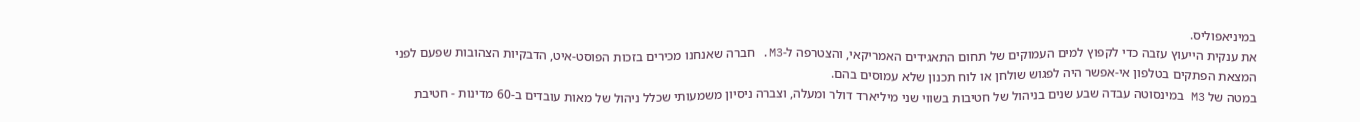במיניאפוליס.
את ענקית הייעוץ עזבה כדי לקפוץ למים העמוקים של תחום התאגידים האמריקאי, והצטרפה ל-M3. חברה שאנחנו מכירים בזכות הפוסט-איט, הדבקיות הצהובות שפעם לפני המצאת הפתקים בטלפון אי-אפשר היה לפגוש שולחן או לוח תכנון שלא עמוסים בהם.
במטה של M3 במינסוטה עבדה שבע שנים בניהול של חטיבות בשווי שני מיליארד דולר ומעלה, וצברה ניסיון משמעותי שכלל ניהול של מאות עובדים ב-60 מדינות - חטיבת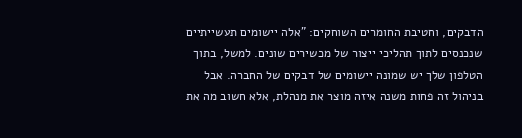הדבקים, וחטיבת החומרים השוחקים: "אלה יישומים תעשייתיים שנכנסים לתוך תהליכי ייצור של מכשירים שונים. למשל, בתוך הטלפון שלך יש שמונה יישומים של דבקים של החברה. אבל בניהול זה פחות משנה איזה מוצר את מנהלת, אלא חשוב מה את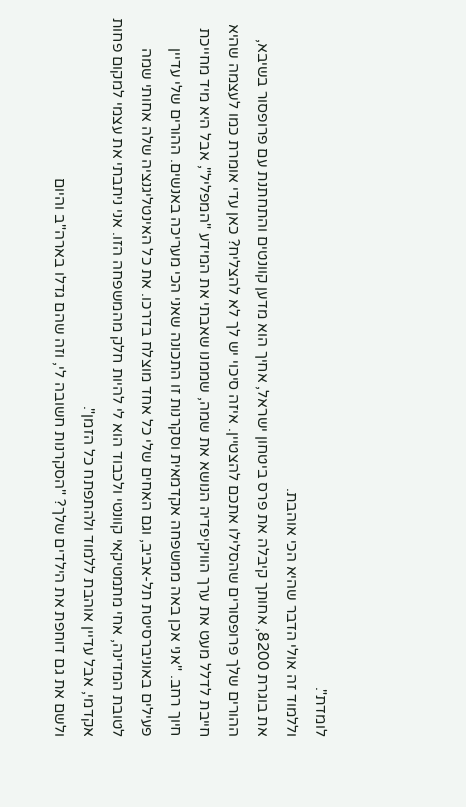לומדת".
וללמוד זה אולי הדבר שהיא הכי אוהבת.
את בוגרת 8200, אחותך קיבלה את פרס ביטחון ישראל, אחיך הוא מדען קוונטים והתחתנת עם פרופסור בשיבא, ההורים שלך פרופסורים שהסלילו אתכם להצטיין. איזה סיכוי יש לך לא להצליח? כאן עדי אומרת כמו לעצמה שהיא חייבת לדלל מעט את ערך הוויקיפדיה הנושא את שמה, שממנו שאבתי את המידע "המפליל", אבל היא מיד מחייכת חיוך רחב. "אני אכן באה ממשפחה אקדמאית וסקרנות זו התכונה שאני הכי מעריכה באנשים. ההורים שלי עדיין פעילים באוניברסיטת תל-אביב, וגם האחים שלי כל אחד מוצלח בדרכו. את כל האינטליגנציה שלה אחותי שמה לטובת המדינה, אחי מתמטיקאי קוונטי ולכבוד הוא לי להיות חלק מהמשפחה הזו. אני ניתבתי את עצמי למקום פחות אקדמי, אבל עדיין אוהבת ללמוד ולהתפתח כל הזמן".
ולשם את גם דוחפת את הילדים שלך? "הסקרנות חשובה לי, וזה שהם גדלו בארה"ב והיום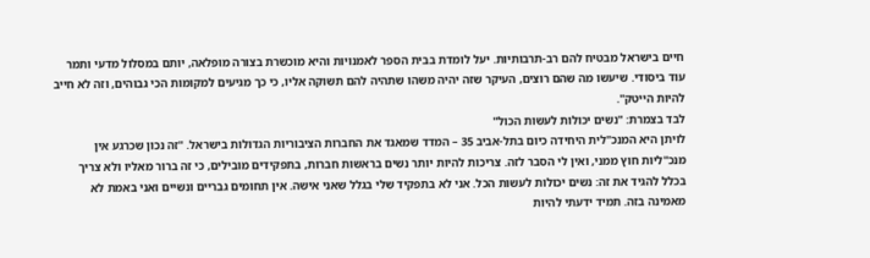חיים בישראל מבטיח להם רב-תרבותיות. יעל לומדת בבית הספר לאמנויות והיא מוכשרת בצורה מופלאה, יותם במסלול מדעי ותמר עוד ביסודי. שיעשו מה שהם רוצים, העיקר שזה יהיה משהו שתהיה להם תשוקה אליו, כי כך מגיעים למקומות הכי גבוהים, וזה לא חייב להיות הייטק".
לבד בצמרת: "נשים יכולות לעשות הכול"
לויתן היא המנכ"לית היחידה כיום בתל-אביב 35 – המדד שמאגד את החברות הציבוריות הגדולות בישראל. "זה נכון שכרגע אין מנכ"ליות חוץ ממני, ואין לי הסבר לזה. צריכות להיות יותר נשים בראשות חברות, בתפקידים מובילים, כי זה ברור מאליו ולא צריך בכלל להגיד את זה: נשים יכולות לעשות הכל. אני לא בתפקיד שלי בגלל שאני אישה. אין תחומים גבריים ונשיים ואני באמת לא מאמינה בזה. תמיד ידעתי להיות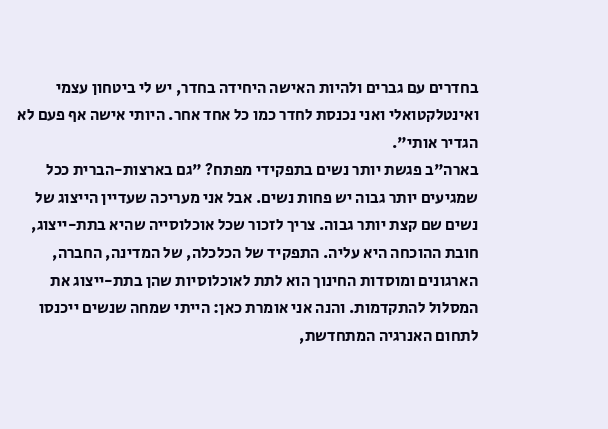בחדרים עם גברים ולהיות האישה היחידה בחדר, יש לי ביטחון עצמי ואינטלקטואלי ואני נכנסת לחדר כמו כל אחד אחר. היותי אישה אף פעם לא הגדיר אותי".
בארה"ב פגשת יותר נשים בתפקידי מפתח? "גם בארצות-הברית ככל שמגיעים יותר גבוה יש פחות נשים. אבל אני מעריכה שעדיין הייצוג של נשים שם קצת יותר גבוה. צריך לזכור שכל אוכלוסייה שהיא בתת-ייצוג, חובת ההוכחה היא עליה. התפקיד של הכלכלה, של המדינה, החברה, הארגונים ומוסדות החינוך הוא לתת לאוכלוסיות שהן בתת-ייצוג את המסלול להתקדמות. והנה אני אומרת כאן: הייתי שמחה שנשים ייכנסו לתחום האנרגיה המתחדשת,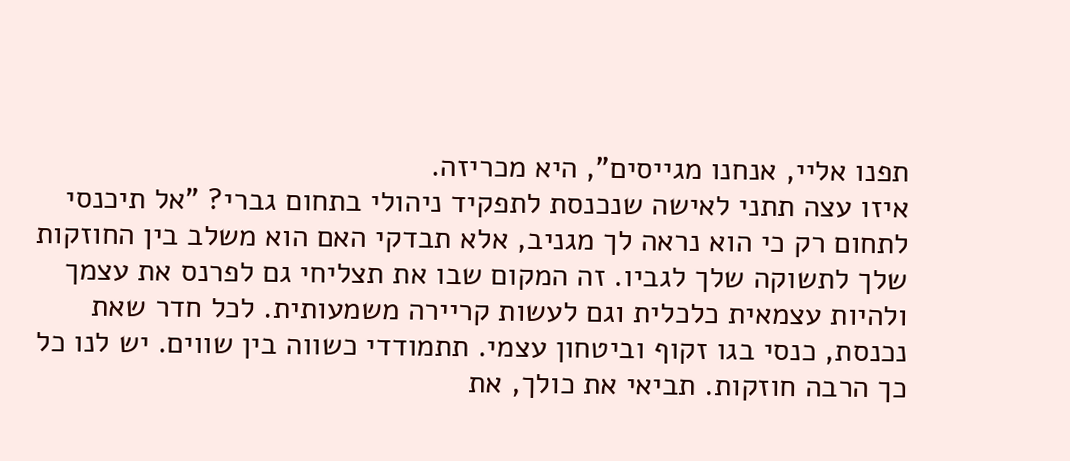תפנו אליי, אנחנו מגייסים", היא מכריזה.
איזו עצה תתני לאישה שנכנסת לתפקיד ניהולי בתחום גברי? "אל תיכנסי לתחום רק כי הוא נראה לך מגניב, אלא תבדקי האם הוא משלב בין החוזקות שלך לתשוקה שלך לגביו. זה המקום שבו את תצליחי גם לפרנס את עצמך ולהיות עצמאית כלכלית וגם לעשות קריירה משמעותית. לכל חדר שאת נכנסת, כנסי בגו זקוף וביטחון עצמי. תתמודדי כשווה בין שווים. יש לנו כל כך הרבה חוזקות. תביאי את כולך, את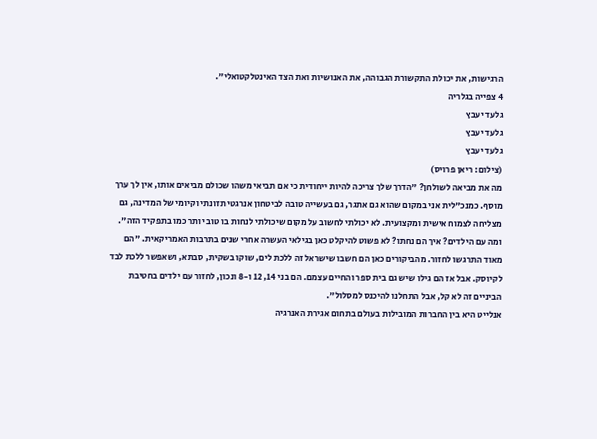הרגישות, את יכולת התקשורת הגבוהה, את האנושיות ואת הצד האינטלקטואלי".
4 צפייה בגלריה
גלעד יעבץ
גלעד יעבץ
גלעד יעבץ
(צילום: ריאן פרויס)
מה את מביאה לשולחן? "הדרך שלך צריכה להיות ייחודית כי אם תביאי משהו שכולם מביאים אותו, אין לך ערך מוסף. כמנכ"לית אני במקום שהוא גם אתגר, גם בעשייה טובה לביטחון אנרגטי תזונתי וקיומי של המדינה, גם מצליחה לצמוח אישית ומקצועית. לא יכולתי לחשוב על מקום שיכולתי לנחות בו טוב יותר כמו בתפקיד הזה".
ומה עם הילדים? איך הם נחתו? לא פשוט להיקלט כאן בגילאי העשרה אחרי שנים בתרבות האמריקאית. "הם מאוד התרגשו לחזור. מהביקורים כאן הם חשבו שישראל זה ללכת לים, שוקו בשקית, סבתא, ושאפשר ללכת לבד לקיוסק. אבל אז הם גילו שיש גם בית ספר והחיים עצמם. הם בני 14, 12 ו-8 ונכון, לחזור עם ילדים בחטיבת הביניים זה לא קל, אבל התחלנו להיכנס למסלול".
אנלייט היא בין החברות המובילות בעולם בתחום אגירת האנרגיה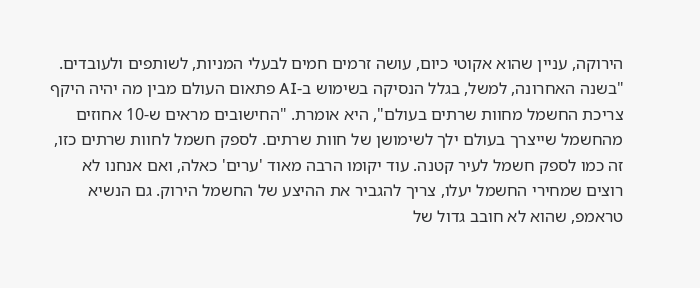הירוקה, עניין שהוא אקוטי כיום, עושה זרמים חמים לבעלי המניות, לשותפים ולעובדים. "בשנה האחרונה, למשל, בגלל הנסיקה בשימוש ב-AI פתאום העולם מבין מה יהיה היקף צריכת החשמל מחוות שרתים בעולם", היא אומרת. "החישובים מראים ש-10 אחוזים מהחשמל שייצרך בעולם ילך לשימושן של חוות שרתים. לספק חשמל לחוות שרתים כזו, זה כמו לספק חשמל לעיר קטנה. עוד יקומו הרבה מאוד 'ערים' כאלה, ואם אנחנו לא רוצים שמחירי החשמל יעלו, צריך להגביר את ההיצע של החשמל הירוק. גם הנשיא טראמפ, שהוא לא חובב גדול של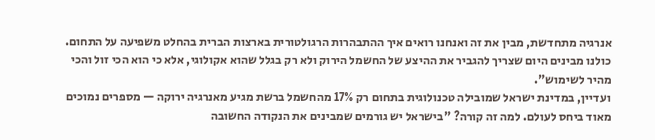אנרגיה מתחדשת, מבין את זה ואנחנו רואים איך ההתבהרות הרגולטורית בארצות הברית בהחלט משפיעה על התחום. כולנו מבינים היום שצריך להגביר את ההיצע של החשמל הירוק ולא רק בגלל שהוא אקולוגי, אלא כי הוא הכי זול והכי מהיר לשימוש".
ועדיין, במדינת ישראל שמובילה טכנולוגית בתחום רק 17% מהחשמל ברשת מגיע מאנרגיה ירוקה — מספרים נמוכים מאוד ביחס לעולם. למה זה קורה? "בישראל יש גורמים שמבינים את הנקודה החשובה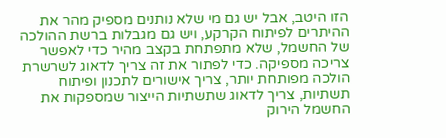הזו היטב, אבל יש גם מי שלא נותנים מספיק מהר את ההיתרים לפיתוח הקרקע, ויש גם מגבלות ברשת ההולכה של החשמל, שלא מתפתחת בקצב מהיר כדי לאפשר צריכה מספיקה. כדי לפתור את זה צריך לדאוג לשרשרת הולכה מפותחת יותר, צריך אישורים לתכנון ופיתוח תשתיות, צריך לדאוג שתשתיות הייצור שמספקות את החשמל הירוק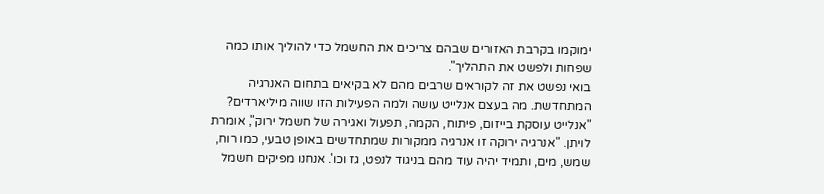ימוקמו בקרבת האזורים שבהם צריכים את החשמל כדי להוליך אותו כמה שפחות ולפשט את התהליך".
בואי נפשט את זה לקוראים שרבים מהם לא בקיאים בתחום האנרגיה המתחדשת. מה בעצם אנלייט עושה ולמה הפעילות הזו שווה מיליארדים? "אנלייט עוסקת בייזום, פיתוח, הקמה, תפעול ואגירה של חשמל ירוק", אומרת לויתן. "אנרגיה ירוקה זו אנרגיה ממקורות שמתחדשים באופן טבעי, כמו רוח, שמש, מים, ותמיד יהיה עוד מהם בניגוד לנפט, גז וכו'. אנחנו מפיקים חשמל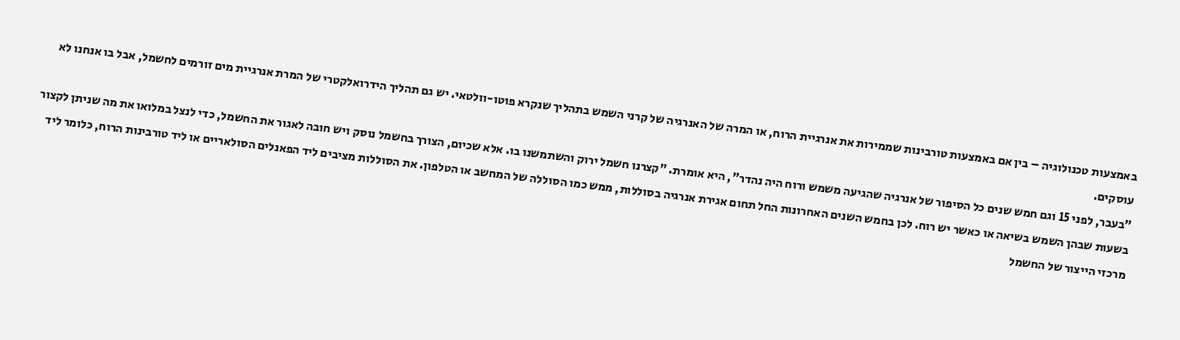באמצעות טכנולוגיה – בין אם באמצעות טורבינות שממירות את אנרגיית הרוח, או המרה של האנרגיה של קרני השמש בתהליך שנקרא פוטו-וולטאי. יש גם תהליך הידרואלקטרי של המרת אנרגיית מים זורמים לחשמל, אבל בו אנחנו לא עוסקים.
"בעבר, לפני 15 וגם חמש שנים כל הסיפור של אנרגיה שהגיעה משמש ורוח היה נהדר", היא אומרת. "קצרנו חשמל ירוק והשתמשנו בו. אלא שכיום, הצורך בחשמל נוסק ויש חובה לאגור את החשמל, כדי לנצל במלואו את מה שניתן לקצור בשעות שבהן השמש בשיאה או כאשר יש רוח. לכן בחמש השנים האחרונות החל תחום אגירת אנרגיה בסוללות, ממש כמו הסוללה של המחשב או הטלפון. את הסוללות מציבים ליד הפאנלים הסולאריים או ליד טורבינות הרוח, כלומר ליד מרכזי הייצור של החשמל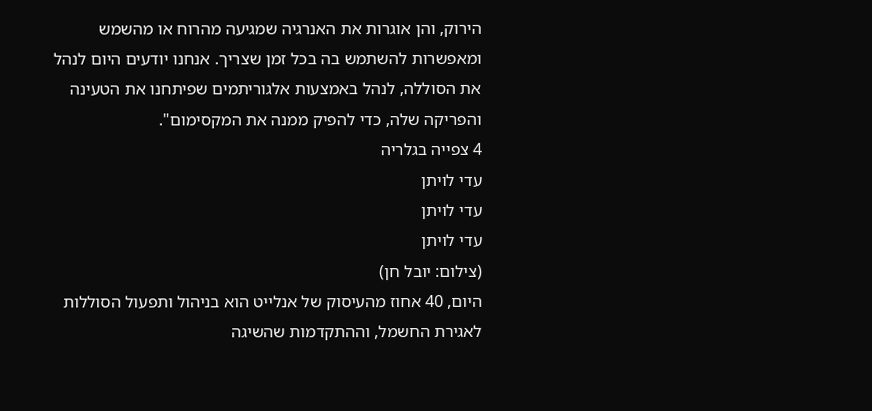הירוק, והן אוגרות את האנרגיה שמגיעה מהרוח או מהשמש ומאפשרות להשתמש בה בכל זמן שצריך. אנחנו יודעים היום לנהל את הסוללה, לנהל באמצעות אלגוריתמים שפיתחנו את הטעינה והפריקה שלה, כדי להפיק ממנה את המקסימום".
4 צפייה בגלריה
עדי לויתן
עדי לויתן
עדי לויתן
(צילום: יובל חן)
היום, 40 אחוז מהעיסוק של אנלייט הוא בניהול ותפעול הסוללות לאגירת החשמל, וההתקדמות שהשיגה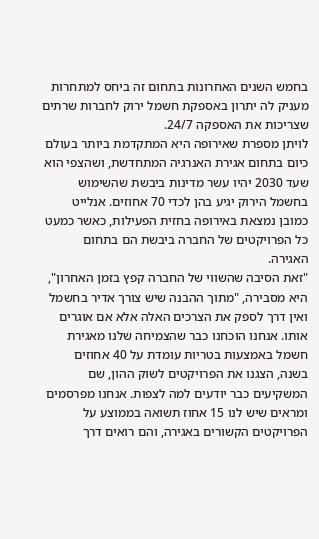בחמש השנים האחרונות בתחום זה ביחס למתחרות מעניק לה יתרון באספקת חשמל ירוק לחברות שרתים שצריכות את האספקה 24/7.
לויתן מספרת שאירופה היא המתקדמת ביותר בעולם כיום בתחום אגירת האנרגיה המתחדשת, ושהצפי הוא שעד 2030 יהיו עשר מדינות ביבשת שהשימוש בחשמל הירוק יגיע בהן לכדי 70 אחוזים. אנלייט כמובן נמצאת באירופה בחזית הפעילות, כאשר כמעט כל הפרויקטים של החברה ביבשת הם בתחום האגירה.
"זאת הסיבה שהשווי של החברה קפץ בזמן האחרון", היא מסבירה, "מתוך ההבנה שיש צורך אדיר בחשמל ואין דרך לספק את הצרכים האלה אלא אם אוגרים אותו. אנחנו הוכחנו כבר שהצמיחה שלנו מאגירת חשמל באמצעות בטריות עומדת על 40 אחוזים בשנה, הצגנו את הפרויקטים לשוק ההון, שם המשקיעים כבר יודעים למה לצפות. אנחנו מפרסמים ומראים שיש לנו 15 אחוז תשואה בממוצע על הפרויקטים הקשורים באגירה, והם רואים דרך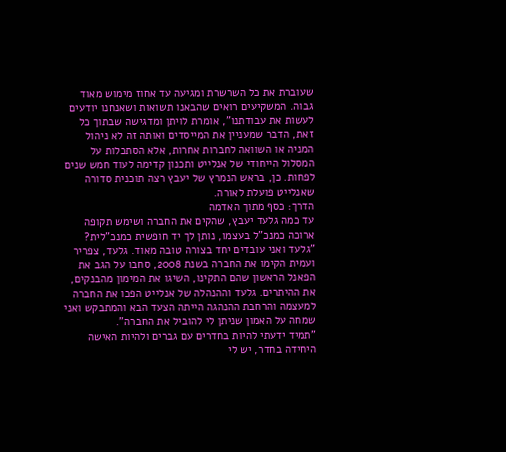שעוברת את כל השרשרת ומגיעה עד אחוז מימוש מאוד גבוה. המשקיעים רואים שהבאנו תשואות ושאנחנו יודעים לעשות את עבודתנו", אומרת לויתן ומדגישה שבתוך כל זאת, הדבר שמעניין את המייסדים ואותה זה לא ניהול המניה או השוואה לחברות אחרות, אלא הסתכלות על המסלול הייחודי של אנלייט ותכנון קדימה לעוד חמש שנים לפחות. כן, בראש הנמרץ של יעבץ רצה תוכנית סדורה שאנלייט פועלת לאורה.
הדרך: כסף מתוך האדמה
עד כמה גלעד יעבץ, שהקים את החברה ושימש תקופה ארוכה כמנכ"ל בעצמו, נותן לך יד חופשית כמנכ"לית? "גלעד ואני עובדים יחד בצורה טובה מאוד. גלעד, צפריר ועמית הקימו את החברה בשנת 2008, סחבו על הגב את הפאנל הראשון שהם התקינו, השיגו את המימון מהבנקים, את ההיתרים. גלעד וההנהלה של אנלייט הפכו את החברה למעצמה והרחבת ההנהגה הייתה הצעד הבא והמתבקש ואני שמחה על האמון שניתן לי להוביל את החברה".
"תמיד ידעתי להיות בחדרים עם גברים ולהיות האישה היחידה בחדר, יש לי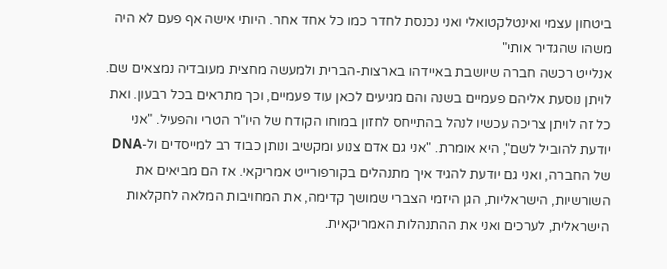ביטחון עצמי ואינטלקטואלי ואני נכנסת לחדר כמו כל אחד אחר. היותי אישה אף פעם לא היה משהו שהגדיר אותי"
אנלייט רכשה חברה שיושבת באיידהו בארצות-הברית ולמעשה מחצית מעובדיה נמצאים שם. לויתן נוסעת אליהם פעמיים בשנה והם מגיעים לכאן עוד פעמיים, וכך מתראים בכל רבעון. ואת כל זה לויתן צריכה עכשיו לנהל בהתייחס לחזון במוחו הקודח של היו"ר הטרי והפעיל. "אני יודעת להוביל לשם", היא אומרת. "אני גם אדם צנוע ומקשיב ונותן כבוד רב למייסדים ול-DNA של החברה, ואני גם יודעת להגיד איך מתנהלים בקורפורייט אמריקאי. אז הם מביאים את השורשיות, הישראליות, הגן היזמי הצברי שמושך קדימה, את המחויבות המלאה לחקלאות הישראלית, לערכים ואני את ההתנהלות האמריקאית.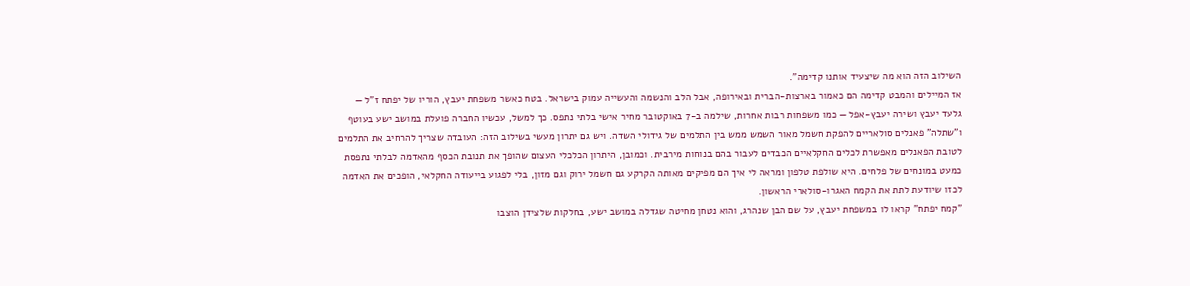השילוב הזה הוא מה שיצעיד אותנו קדימה".
אז המיילים והמבט קדימה הם כאמור בארצות-הברית ובאירופה, אבל הלב והנשמה והעשייה עמוק בישראל. בטח כאשר משפחת יעבץ, הוריו של יפתח ז"ל — גלעד יעבץ ושירה יעבץ-אפל — כמו משפחות רבות אחרות, שילמה ב-7 באוקטובר מחיר אישי בלתי נתפס. כך למשל, עכשיו החברה פועלת במושב ישע בעוטף ו"שתלה" פאנלים סולאריים להפקת חשמל מאור השמש ממש בין התלמים של גידולי השדה. ויש גם יתרון מעשי בשילוב הזה: העובדה שצריך להרחיב את התלמים לטובת הפאנלים מאפשרת לכלים החקלאיים הכבדים לעבור בהם בנוחות מירבית. וכמובן, היתרון הכלכלי העצום שהופך את תנובת הכסף מהאדמה לבלתי נתפסת כמעט במונחים של פלחים. היא שולפת טלפון ומראה לי איך הם מפיקים מאותה הקרקע גם חשמל ירוק וגם מזון, בלי לפגוע בייעודה החקלאי, הופכים את האדמה לכזו שיודעת לתת את הקמח האגרו-סולארי הראשון.
"קמח יפתח" קראו לו במשפחת יעבץ, על שם הבן שנהרג, והוא נטחן מחיטה שגדלה במושב ישע, בחלקות שלצידן הוצבו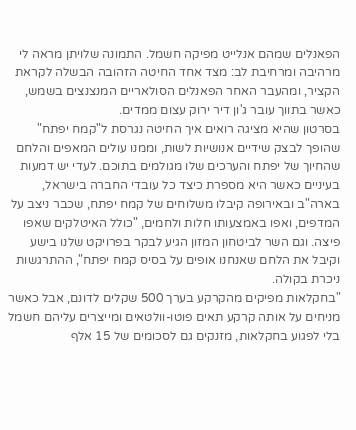הפאנלים שמהם אנלייט מפיקה חשמל. התמונה שלויתן מראה לי מרהיבה ומרחיבת לב: מצד אחד החיטה הזהובה הבשלה לקראת הקציר, ומהעבר האחר הפאנלים הסולאריים המנצנצים בשמש, כאשר בתווך עובר ג'ון דיר ירוק עצום ממדים.
בסרטון שהיא מציגה רואים איך החיטה נגרסת ל"קמח יפתח" שהופך לבצק שידיים אנושיות לשות, וממנו עולים המאפים והלחם שהחיוך של יפתח והערכים שלו מגולמים בתוכם. לעדי יש דמעות בעיניים כאשר היא מספרת כיצד כל עובדי החברה בישראל, בארה"ב ובאירופה קיבלו משלוחים של קמח יפתח, שכבר ניצב על המדפים, ואפו באמצעותו חלות ולחמים, "כולל האיטלקים שאפו פיצה. וגם השר לביטחון המזון הגיע לבקר בפרויקט שלנו בישע וקיבל את הלחם שאנחנו אופים על בסיס קמח יפתח", ההתרגשות ניכרת בקולה.
"בחקלאות מפיקים מהקרקע בערך 500 שקלים לדונם, אבל כאשר מניחים על אותה קרקע תאים פוטו-וולטאים ומייצרים עליהם חשמל בלי לפגוע בחקלאות, מזנקים גם לסכומים של 15 אלף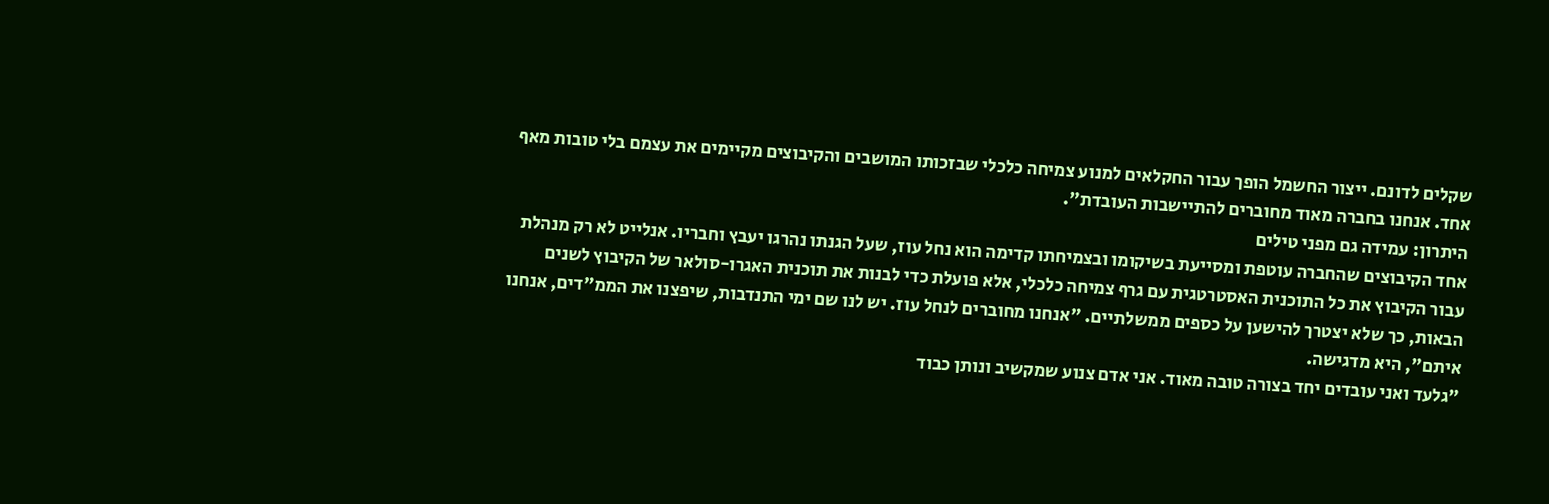שקלים לדונם. ייצור החשמל הופך עבור החקלאים למנוע צמיחה כלכלי שבזכותו המושבים והקיבוצים מקיימים את עצמם בלי טובות מאף אחד. אנחנו בחברה מאוד מחוברים להתיישבות העובדת".
היתרון: עמידה גם מפני טילים
אחד הקיבוצים שהחברה עוטפת ומסייעת בשיקומו ובצמיחתו קדימה הוא נחל עוז, שעל הגנתו נהרגו יעבץ וחבריו. אנלייט לא רק מנהלת עבור הקיבוץ את כל התוכנית האסטרטגית עם גרף צמיחה כלכלי, אלא פועלת כדי לבנות את תוכנית האגרו-סולאר של הקיבוץ לשנים הבאות, כך שלא יצטרך להישען על כספים ממשלתיים. "אנחנו מחוברים לנחל עוז. יש לנו שם ימי התנדבות, שיפצנו את הממ"דים, אנחנו איתם", היא מדגישה.
"גלעד ואני עובדים יחד בצורה טובה מאוד. אני אדם צנוע שמקשיב ונותן כבוד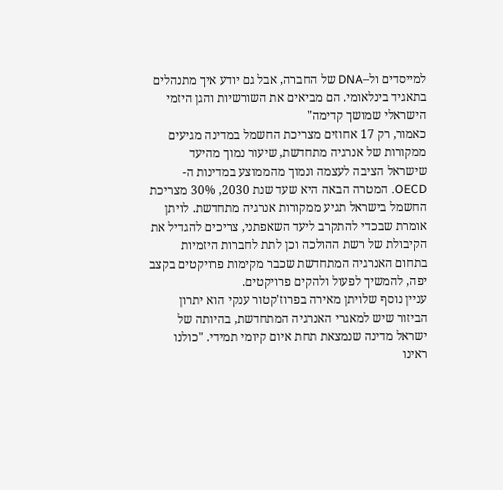למייסדים ול–DNA של החברה, אבל גם יודע איך מתנהלים בתאגיד בינלאומי. הם מביאים את השורשיות והגן היזמי הישראלי שמושך קדימה"
כאמור, רק 17 אחוזים מצריכת החשמל במדינה מגיעים ממקורות של אנרגיה מתחדשת, שיעור נמוך מהיעד שישראל הציבה לעצמה ונמוך מהממוצע במדינות ה-OECD. המטרה הבאה היא שעד שנת 2030, 30% מצריכת החשמל בישראל תגיע ממקורות אנרגיה מתחדשת. לויתן אומרת שבכדי להתקרב ליעד השאפתני, צריכים להגדיל את הקיבולת של רשת ההולכה וכן לתת לחברות היזמיות בתחום האנרגיה המתחדשת שכבר מקימות פרויקטים בקצב יפה, להמשיך לפעול ולהקים פרויקטים.
עניין נוסף שלויתן מאירה בפרוז'קטור ענקי הוא יתרון הביזור שיש למאגרי האנרגיה המתחדשת, בהיותה של ישראל מדינה שנמצאת תחת איום קיומי תמידי. "כולנו ראינו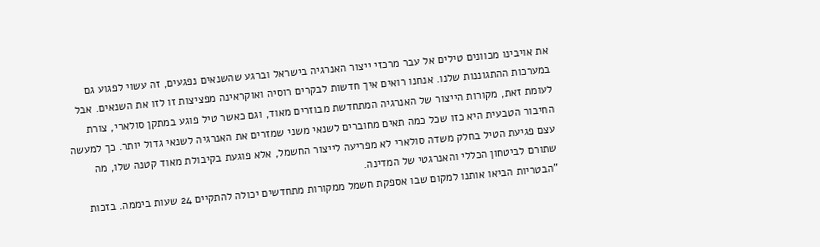את אויבינו מכוונים טילים אל עבר מרכזי ייצור האנרגיה בישראל וברגע שהשנאים נפגעים, זה עשוי לפגוע גם במערכות ההתגוננות שלנו. אנחנו רואים איך חדשות לבקרים רוסיה ואוקראינה מפציצות זו לזו את השנאים. אבל לעומת זאת, מקורות הייצור של האנרגיה המתחדשת מבוזרים מאוד, וגם כאשר טיל פוגע במתקן סולארי, צורת החיבור הטבעית היא כזו שכל כמה תאים מחוברים לשנאי משני שמזרים את האנרגיה לשנאי גדול יותר. כך למעשה עצם פגיעת הטיל בחלק משדה סולארי לא מפריעה לייצור החשמל, אלא פוגעת בקיבולת מאוד קטנה שלו, מה שתורם לביטחון הכללי והאנרגטי של המדינה.
"הבטריות הביאו אותנו למקום שבו אספקת חשמל ממקורות מתחדשים יכולה להתקיים 24 שעות ביממה. בזכות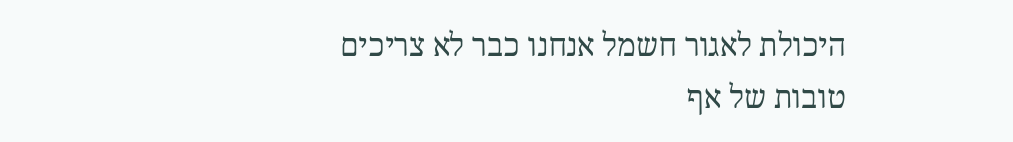היכולת לאגור חשמל אנחנו כבר לא צריכים טובות של אף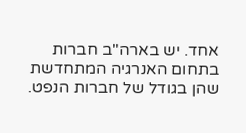אחד. יש בארה"ב חברות בתחום האנרגיה המתחדשת שהן בגודל של חברות הנפט.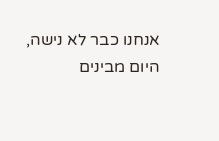אנחנו כבר לא נישה, היום מבינים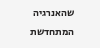שהאנרגיה המתחדשת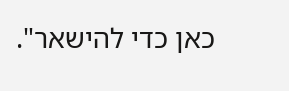כאן כדי להישאר".